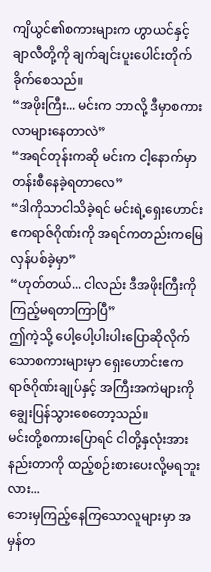ကျိယွင်၏စကားများက ဟွာယင်နှင့် ချာလီတို့ကို ချက်ချင်းပူးပေါင်းတိုက်ခိုက်စေသည်။
“အဖိုးကြီး... မင်းက ဘာလို့ ဒီမှာစကားလာများနေတာလဲ”
“အရင်တုန်းကဆို မင်းက ငါ့နောက်မှာတန်းစီနေခဲ့ရတာလေ”
“ဒါကိုသာငါသိခဲ့ရင် မင်းရဲ့ရှေးဟောင်းဧကရာဇ်ဂိုဏ်းကို အရင်ကတည်းကမြေလှန်ပစ်ခဲ့မှာ”
“ဟုတ်တယ်... ငါလည်း ဒီအဖိုးကြီးကို ကြည့်မရတာကြာပြီ”
ဤကဲ့သို့ ပေါ့ပေါ့ပါးပါးပြောဆိုလိုက်သောစကားများမှာ ရှေးဟောင်းဧကရာဇ်ဂိုဏ်းချုပ်နှင့် အကြီးအကဲများကို ချွေးပြန်သွားစေတော့သည်။
မင်းတို့စကားပြောရင် ငါတို့နှလုံးအားနည်းတာကို ထည့်စဉ်းစားပေးလို့မရဘူးလား...
ဘေးမှကြည့်နေကြသောလူများမှာ အမှန်တ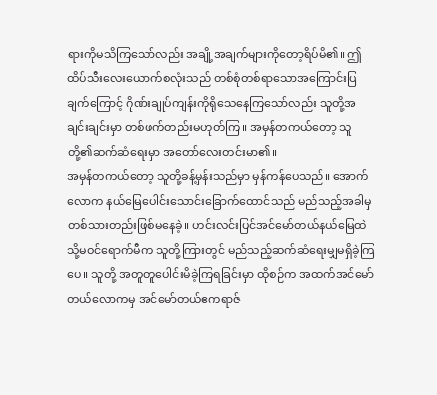ရားကိုမသိကြသော်လည်း အချို့အချက်များကိုတော့ရိပ်မိ၏။ ဤထိပ်သီးလေးယောက်စလုံးသည် တစ်စုံတစ်ရာသောအကြောင်းပြချက်ကြောင့် ဂိုဏ်းချုပ်ကျန်းကိုရိုသေနေကြသော်လည်း သူတို့အချင်းချင်းမှာ တစ်ဖက်တည်းမဟုတ်ကြ။ အမှန်တကယ်တော့ သူတို့၏ဆက်ဆံရေးမှာ အတော်လေးတင်းမာ၏။
အမှန်တကယ်တော့ သူတို့ခန့်မှန်းသည်မှာ မှန်ကန်ပေသည်။ အောက်လောက နယ်မြေပေါင်းသောင်းခြောက်ထောင်သည် မည်သည့်အခါမှတစ်သားတည်းဖြစ်မနေခဲ့။ ဟင်းလင်းပြင်အင်မော်တယ်နယ်မြေထဲသို့မဝင်ရောက်မီက သူတို့ကြားတွင် မည်သည့်ဆက်ဆံရေးမျှမရှိခဲ့ကြပေ။ သူတို့ အတူတူပေါင်းမိခဲ့ကြရခြင်းမှာ ထိုစဉ်က အထက်အင်မော်တယ်လောကမှ အင်မော်တယ်ဧကရာဇ်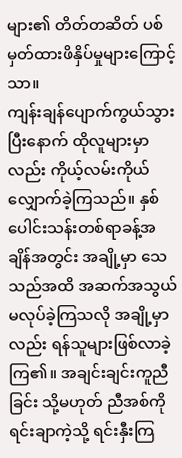များ၏ တိတ်တဆိတ် ပစ်မှတ်ထားဖိနှိပ်မှုများကြောင့်သာ။
ကျန်းချန်ပျောက်ကွယ်သွားပြီးနောက် ထိုလူများမှာလည်း ကိုယ့်လမ်းကိုယ်လျှောက်ခဲ့ကြသည်။ နှစ်ပေါင်းသန်းတစ်ရာခန့်အချိန်အတွင်း အချို့မှာ သေသည်အထိ အဆက်အသွယ်မလုပ်ခဲ့ကြသလို အချို့မှာလည်း ရန်သူများဖြစ်လာခဲ့ကြ၏။ အချင်းချင်းကူညီခြင်း သို့မဟုတ် ညီအစ်ကိုရင်းချာကဲ့သို့ ရင်းနှီးကြ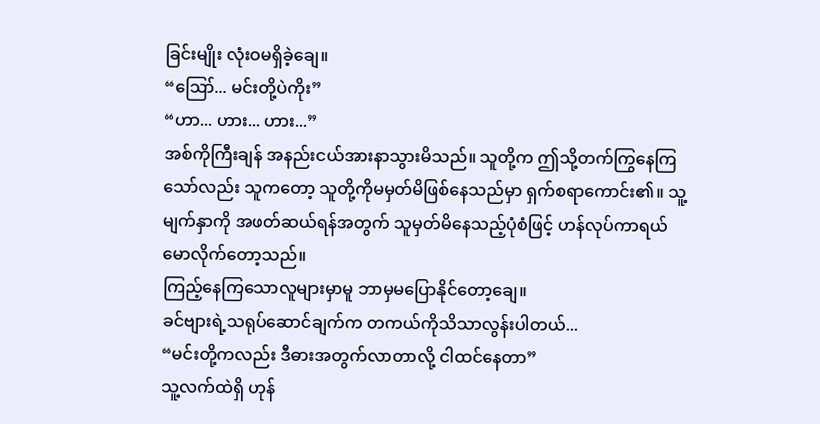ခြင်းမျိုး လုံးဝမရှိခဲ့ချေ။
“ဪ... မင်းတို့ပဲကိုး”
“ဟာ... ဟား... ဟား...”
အစ်ကိုကြီးချန် အနည်းငယ်အားနာသွားမိသည်။ သူတို့က ဤသို့တက်ကြွနေကြသော်လည်း သူကတော့ သူတို့ကိုမမှတ်မိဖြစ်နေသည်မှာ ရှက်စရာကောင်း၏။ သူ့မျက်နှာကို အဖတ်ဆယ်ရန်အတွက် သူမှတ်မိနေသည့်ပုံစံဖြင့် ဟန်လုပ်ကာရယ်မောလိုက်တော့သည်။
ကြည့်နေကြသောလူများမှာမူ ဘာမှမပြောနိုင်တော့ချေ။
ခင်ဗျားရဲ့သရုပ်ဆောင်ချက်က တကယ်ကိုသိသာလွန်းပါတယ်...
“မင်းတို့ကလည်း ဒီဓားအတွက်လာတာလို့ ငါထင်နေတာ”
သူ့လက်ထဲရှိ ဟုန်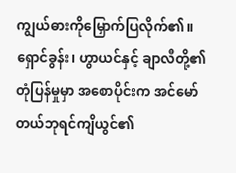ကျွယ်ဓားကိုမြှောက်ပြလိုက်၏။ ရှောင်ခွန်း၊ ဟွာယင်နှင့် ချာလီတို့၏ တုံပြန်မှုမှာ အစောပိုင်းက အင်မော်တယ်ဘုရင်ကျိယွင်၏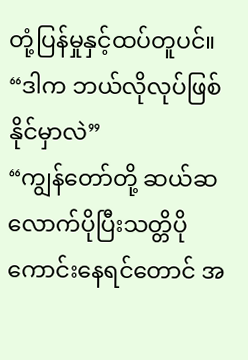တုံ့ပြန်မှုနှင့်ထပ်တူပင်။
“ဒါက ဘယ်လိုလုပ်ဖြစ်နိုင်မှာလဲ”
“ကျွန်တော်တို့ ဆယ်ဆလောက်ပိုပြီးသတ္တိပိုကောင်းနေရင်တောင် အ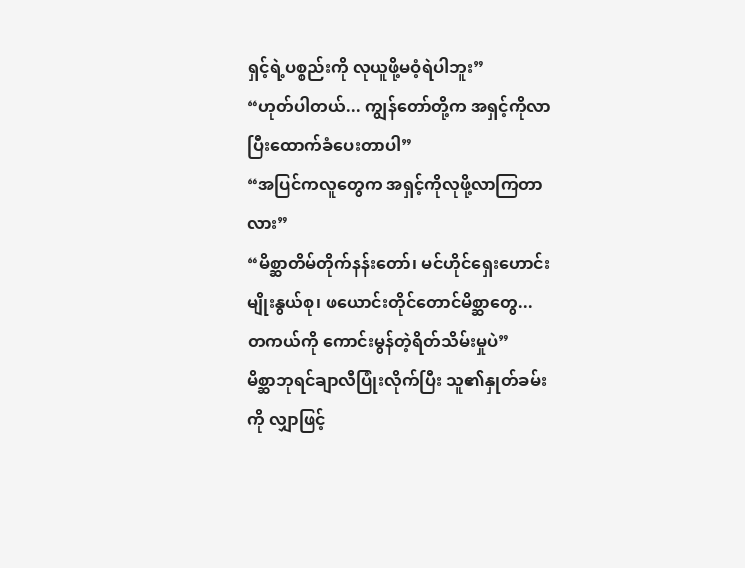ရှင့်ရဲ့ပစ္စည်းကို လုယူဖို့မဝံ့ရဲပါဘူး”
“ဟုတ်ပါတယ်... ကျွန်တော်တို့က အရှင့်ကိုလာပြီးထောက်ခံပေးတာပါ”
“အပြင်ကလူတွေက အရှင့်ကိုလုဖို့လာကြတာလား”
“မိစ္ဆာတိမ်တိုက်နန်းတော်၊ မင်ဟိုင်ရှေးဟောင်းမျိုးနွယ်စု၊ ဖယောင်းတိုင်တောင်မိစ္ဆာတွေ... တကယ်ကို ကောင်းမွန်တဲ့ရိတ်သိမ်းမှုပဲ”
မိစ္ဆာဘုရင်ချာလီပြုံးလိုက်ပြီး သူ၏နှုတ်ခမ်းကို လျှာဖြင့်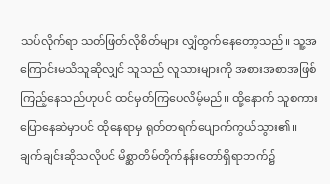သပ်လိုက်ရာ သတ်ဖြတ်လိုစိတ်များ လျှံထွက်နေတော့သည်။ သူ့အကြောင်းမသိသူဆိုလျှင် သူသည် လူသားများကို အစားအစာအဖြစ်ကြည့်နေသည်ဟုပင် ထင်မှတ်ကြပေလိမ့်မည်။ ထို့နောက် သူစကားပြောနေဆဲမှာပင် ထိုနေရာမှ ရုတ်တရက်ပျောက်ကွယ်သွား၏။
ချက်ချင်းဆိုသလိုပင် မိစ္ဆာတိမ်တိုက်နန်းတော်ရှိရာဘက်၌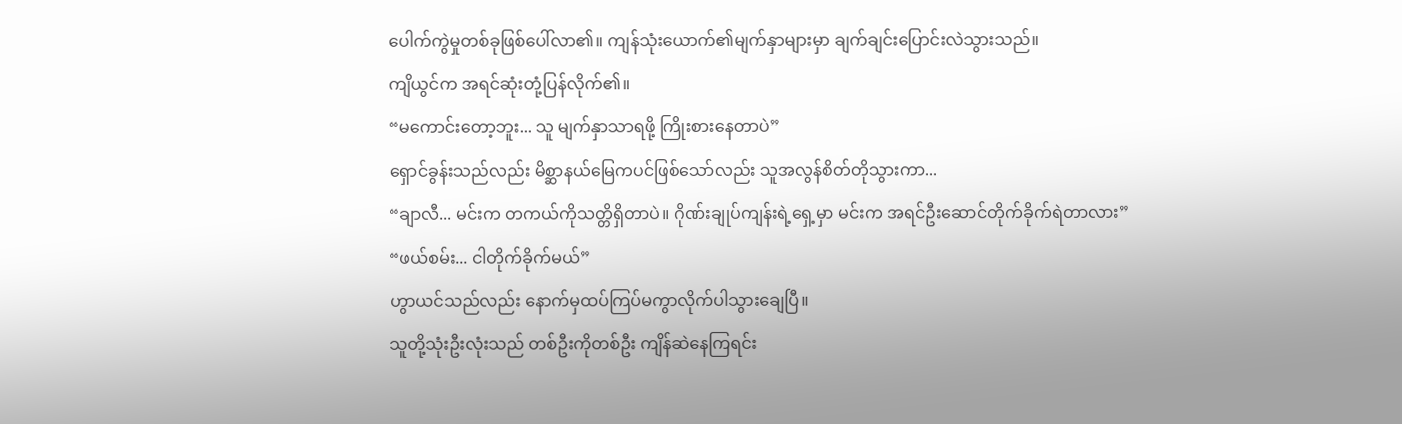ပေါက်ကွဲမှုတစ်ခုဖြစ်ပေါ်လာ၏။ ကျန်သုံးယောက်၏မျက်နှာများမှာ ချက်ချင်းပြောင်းလဲသွားသည်။
ကျိယွင်က အရင်ဆုံးတုံ့ပြန်လိုက်၏။
“မကောင်းတော့ဘူး... သူ မျက်နှာသာရဖို့ ကြိုးစားနေတာပဲ”
ရှောင်ခွန်းသည်လည်း မိစ္ဆာနယ်မြေကပင်ဖြစ်သော်လည်း သူအလွန်စိတ်တိုသွားကာ...
“ချာလီ... မင်းက တကယ်ကိုသတ္တိရှိတာပဲ။ ဂိုဏ်းချုပ်ကျန်းရဲ့ရှေ့မှာ မင်းက အရင်ဦးဆောင်တိုက်ခိုက်ရဲတာလား”
“ဖယ်စမ်း... ငါတိုက်ခိုက်မယ်”
ဟွာယင်သည်လည်း နောက်မှထပ်ကြပ်မကွာလိုက်ပါသွားချေပြီ။
သူတို့သုံးဦးလုံးသည် တစ်ဦးကိုတစ်ဦး ကျိန်ဆဲနေကြရင်း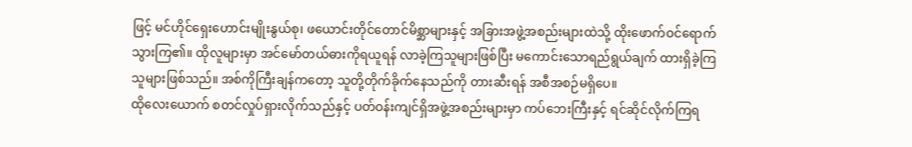ဖြင့် မင်ဟိုင်ရှေးဟောင်းမျိုးနွယ်စု၊ ဖယောင်းတိုင်တောင်မိစ္ဆာများနှင့် အခြားအဖွဲ့အစည်းများထဲသို့ ထိုးဖောက်ဝင်ရောက်သွားကြ၏။ ထိုလူများမှာ အင်မော်တယ်ဓားကိုရယူရန် လာခဲ့ကြသူများဖြစ်ပြီး မကောင်းသောရည်ရွယ်ချက် ထားရှိခဲ့ကြသူများဖြစ်သည်။ အစ်ကိုကြီးချန်ကတော့ သူတို့တိုက်ခိုက်နေသည်ကို တားဆီးရန် အစီအစဉ်မရှိပေ။
ထိုလေးယောက် စတင်လှုပ်ရှားလိုက်သည်နှင့် ပတ်ဝန်းကျင်ရှိအဖွဲ့အစည်းများမှာ ကပ်ဘေးကြီးနှင့် ရင်ဆိုင်လိုက်ကြရ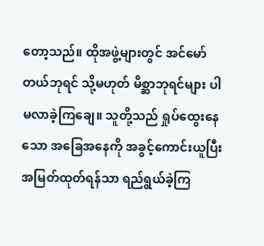တော့သည်။ ထိုအဖွဲ့များတွင် အင်မော်တယ်ဘုရင် သို့မဟုတ် မိစ္ဆာဘုရင်များ ပါမလာခဲ့ကြချေ။ သူတို့သည် ရှုပ်ထွေးနေသော အခြေအနေကို အခွင့်ကောင်းယူပြီး အမြတ်ထုတ်ရန်သာ ရည်ရွယ်ခဲ့ကြ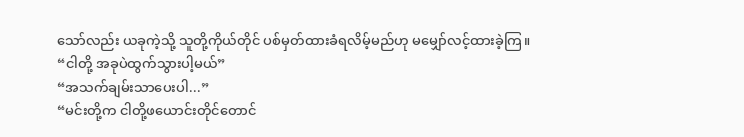သော်လည်း ယခုကဲ့သို့ သူတို့ကိုယ်တိုင် ပစ်မှတ်ထားခံရလိမ့်မည်ဟု မမျှော်လင့်ထားခဲ့ကြ။
“ငါတို့ အခုပဲထွက်သွားပါ့မယ်”
“အသက်ချမ်းသာပေးပါ...”
“မင်းတို့က ငါတို့ဖယောင်းတိုင်တောင်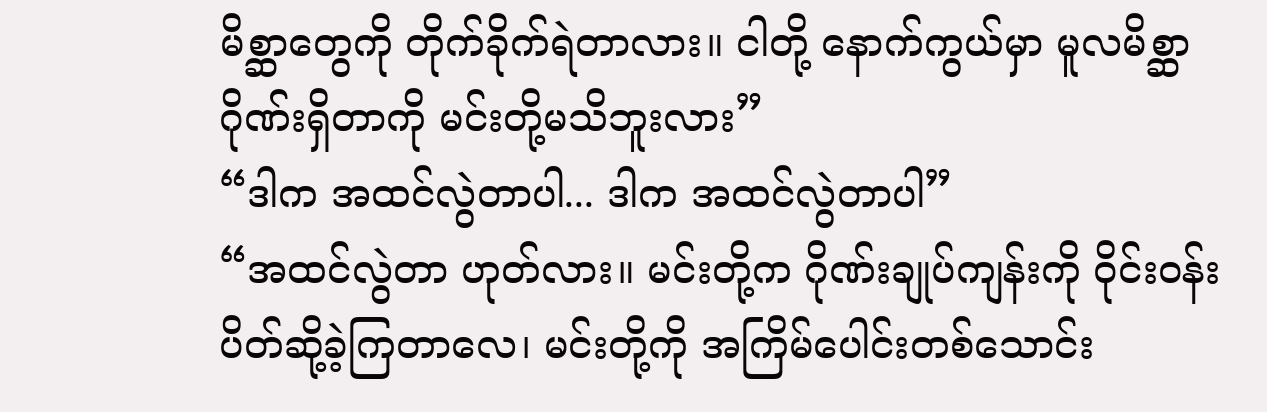မိစ္ဆာတွေကို တိုက်ခိုက်ရဲတာလား။ ငါတို့ နောက်ကွယ်မှာ မူလမိစ္ဆာဂိုဏ်းရှိတာကို မင်းတို့မသိဘူးလား”
“ဒါက အထင်လွဲတာပါ... ဒါက အထင်လွဲတာပါ”
“အထင်လွဲတာ ဟုတ်လား။ မင်းတို့က ဂိုဏ်းချုပ်ကျန်းကို ဝိုင်းဝန်းပိတ်ဆို့ခဲ့ကြတာလေ၊ မင်းတို့ကို အကြိမ်ပေါင်းတစ်သောင်း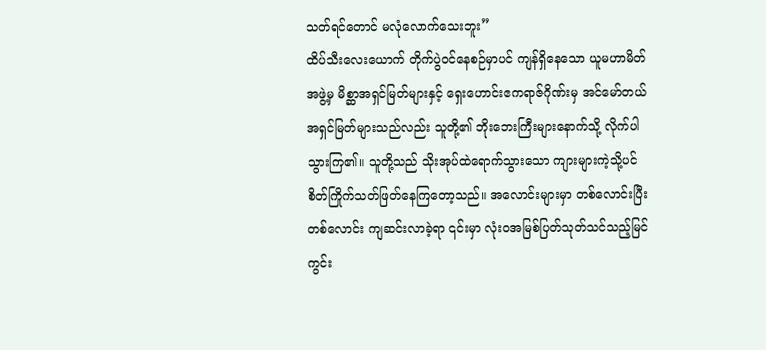သတ်ရင်တောင် မလုံလောက်သေးဘူး”
ထိပ်သီးလေးယောက် တိုက်ပွဲဝင်နေစဉ်မှာပင် ကျန်ရှိနေသော ယူမဟာမိတ်အဖွဲ့မှ မိစ္ဆာအရှင်မြတ်များနှင့် ရှေးဟောင်းဧကရာဇ်ဂိုဏ်းမှ အင်မော်တယ်အရှင်မြတ်များသည်လည်း သူတို့၏ ဘိုးဘေးကြီးများနောက်သို့ လိုက်ပါသွားကြ၏။ သူတို့သည် သိုးအုပ်ထဲရောက်သွားသော ကျားများကဲ့သို့ပင် စိတ်ကြိုက်သတ်ဖြတ်နေကြတော့သည်။ အလောင်းများမှာ တစ်လောင်းပြီးတစ်လောင်း ကျဆင်းလာခဲ့ရာ ၎င်းမှာ လုံးဝအမြစ်ပြတ်သုတ်သင်သည့်မြင်ကွင်း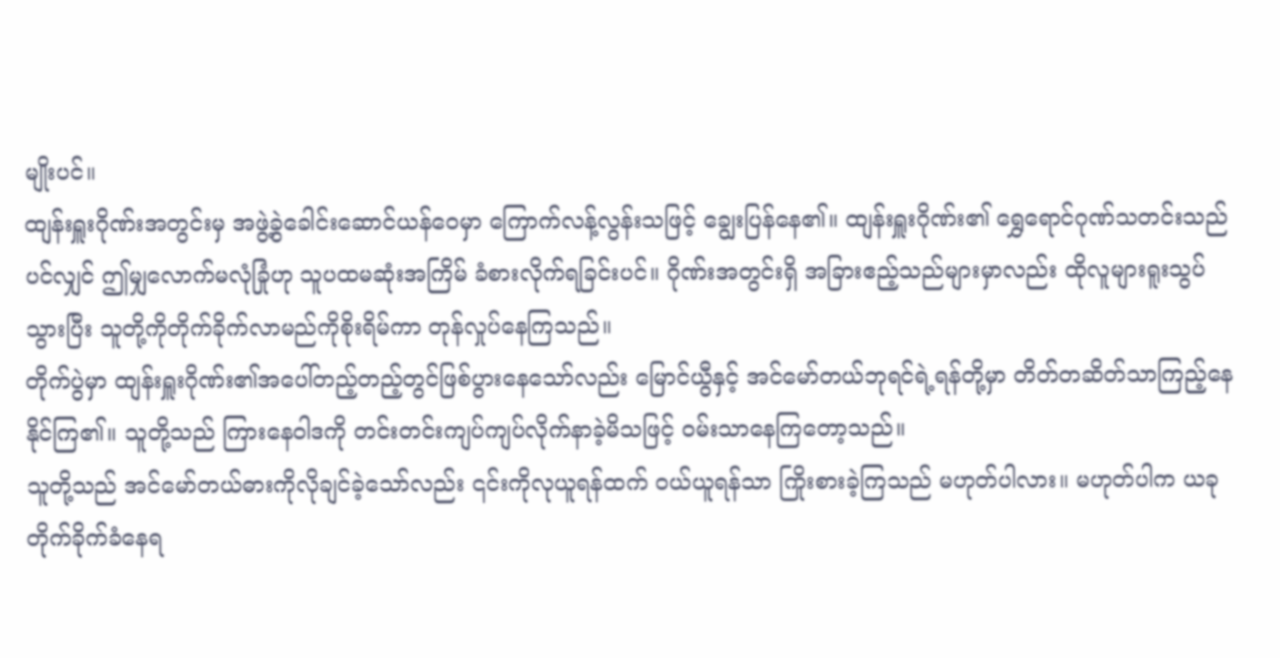မျိုးပင်။
ထျန်းရှူးဂိုဏ်းအတွင်းမှ အဖွဲ့ခွဲခေါင်းဆောင်ယန်ဝေမှာ ကြောက်လန့်လွန်းသဖြင့် ချွေးပြန်နေ၏။ ထျန်းရှူးဂိုဏ်း၏ ရွှေရောင်ဂုဏ်သတင်းသည်ပင်လျှင် ဤမျှလောက်မလုံခြုံဟု သူပထမဆုံးအကြိမ် ခံစားလိုက်ရခြင်းပင်။ ဂိုဏ်းအတွင်းရှိ အခြားဧည့်သည်များမှာလည်း ထိုလူများရူးသွပ်သွားပြီး သူတို့ကိုတိုက်ခိုက်လာမည်ကိုစိုးရိမ်ကာ တုန်လှုပ်နေကြသည်။
တိုက်ပွဲမှာ ထျန်းရှူးဂိုဏ်း၏အပေါ်တည့်တည့်တွင်ဖြစ်ပွားနေသော်လည်း မြောင်ယွီနှင့် အင်မော်တယ်ဘုရင်ရဲ့ရန်တို့မှာ တိတ်တဆိတ်သာကြည့်နေနိုင်ကြ၏။ သူတို့သည် ကြားနေဝါဒကို တင်းတင်းကျပ်ကျပ်လိုက်နာခဲ့မိသဖြင့် ဝမ်းသာနေကြတော့သည်။
သူတို့သည် အင်မော်တယ်ဓားကိုလိုချင်ခဲ့သော်လည်း ၎င်းကိုလုယူရန်ထက် ဝယ်ယူရန်သာ ကြိုးစားခဲ့ကြသည် မဟုတ်ပါလား။ မဟုတ်ပါက ယခုတိုက်ခိုက်ခံနေရ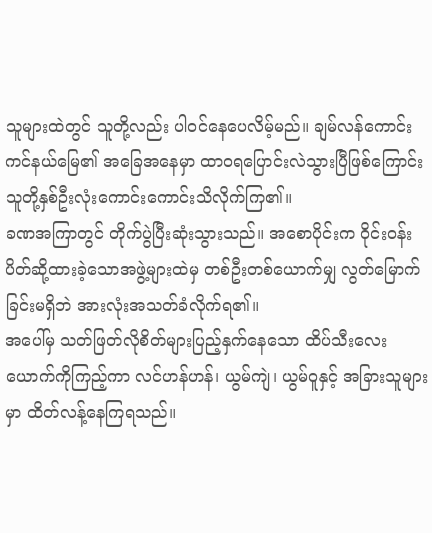သူများထဲတွင် သူတို့လည်း ပါဝင်နေပေလိမ့်မည်။ ချမ်လန်ကောင်းကင်နယ်မြေ၏ အခြေအနေမှာ ထာဝရပြောင်းလဲသွားပြီဖြစ်ကြောင်း သူတို့နှစ်ဦးလုံးကောင်းကောင်းသိလိုက်ကြ၏။
ခဏအကြာတွင် တိုက်ပွဲပြီးဆုံးသွားသည်။ အစောပိုင်းက ဝိုင်းဝန်းပိတ်ဆို့ထားခဲ့သောအဖွဲ့များထဲမှ တစ်ဦးတစ်ယောက်မျှ လွတ်မြောက်ခြင်းမရှိဘဲ အားလုံးအသတ်ခံလိုက်ရ၏။
အပေါ်မှ သတ်ဖြတ်လိုစိတ်များပြည့်နှက်နေသော ထိပ်သီးလေးယောက်ကိုကြည့်ကာ လင်ဟန်ဟန်၊ ယွမ်ကျဲ၊ ယွမ်ဝူနှင့် အခြားသူများမှာ ထိတ်လန့်နေကြရသည်။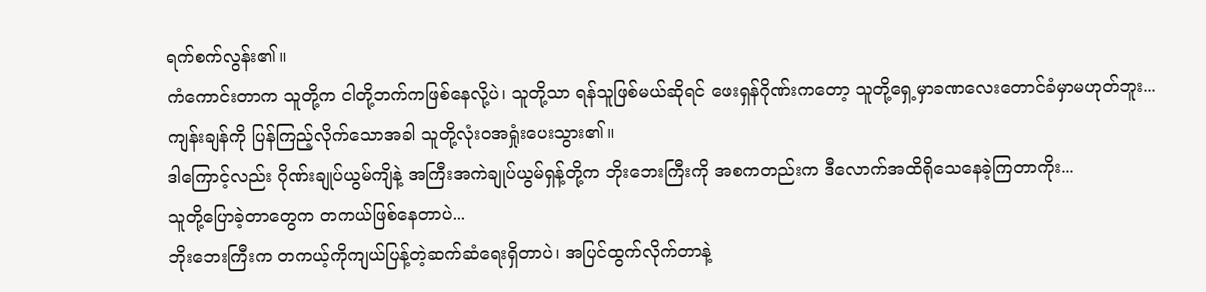ရက်စက်လွန်း၏။
ကံကောင်းတာက သူတို့က ငါတို့ဘက်ကဖြစ်နေလို့ပဲ၊ သူတို့သာ ရန်သူဖြစ်မယ်ဆိုရင် ဖေးရှန်ဂိုဏ်းကတော့ သူတို့ရှေ့မှာခဏလေးတောင်ခံမှာမဟုတ်ဘူး...
ကျန်းချန်ကို ပြန်ကြည့်လိုက်သောအခါ သူတို့လုံးဝအရှုံးပေးသွား၏။
ဒါကြောင့်လည်း ဂိုဏ်းချုပ်ယွမ်ကျိနဲ့ အကြီးအကဲချုပ်ယွမ်ရှန့်တို့က ဘိုးဘေးကြီးကို အစကတည်းက ဒီလောက်အထိရိုသေနေခဲ့ကြတာကိုး...
သူတို့ပြောခဲ့တာတွေက တကယ်ဖြစ်နေတာပဲ...
ဘိုးဘေးကြီးက တကယ့်ကိုကျယ်ပြန့်တဲ့ဆက်ဆံရေးရှိတာပဲ၊ အပြင်ထွက်လိုက်တာနဲ့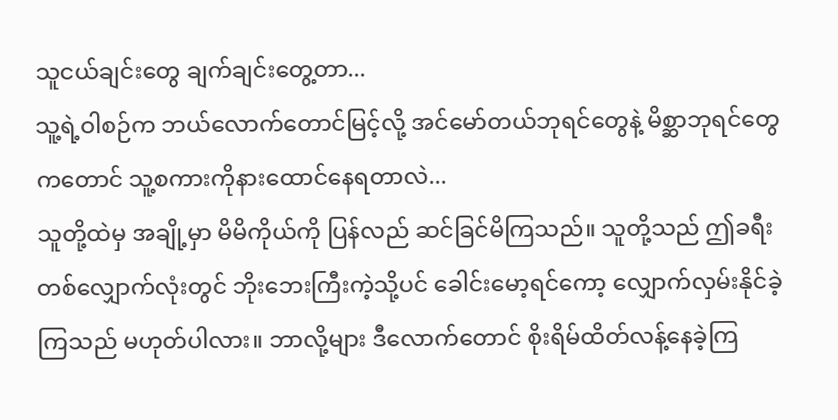သူငယ်ချင်းတွေ ချက်ချင်းတွေ့တာ...
သူ့ရဲ့ဝါစဉ်က ဘယ်လောက်တောင်မြင့်လို့ အင်မော်တယ်ဘုရင်တွေနဲ့ မိစ္ဆာဘုရင်တွေကတောင် သူ့စကားကိုနားထောင်နေရတာလဲ...
သူတို့ထဲမှ အချို့မှာ မိမိကိုယ်ကို ပြန်လည် ဆင်ခြင်မိကြသည်။ သူတို့သည် ဤခရီးတစ်လျှောက်လုံးတွင် ဘိုးဘေးကြီးကဲ့သို့ပင် ခေါင်းမော့ရင်ကော့ လျှောက်လှမ်းနိုင်ခဲ့ကြသည် မဟုတ်ပါလား။ ဘာလို့များ ဒီလောက်တောင် စိုးရိမ်ထိတ်လန့်နေခဲ့ကြ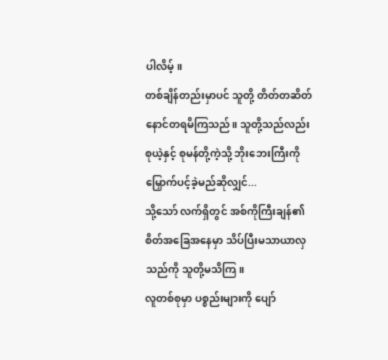ပါလိမ့်။
တစ်ချိန်တည်းမှာပင် သူတို့ တိတ်တဆိတ်နောင်တရမိကြသည်။ သူတို့သည်လည်း စုယဲ့နှင့် စုမန်တို့ကဲ့သို့ ဘိုးဘေးကြီးကိုမြှောက်ပင့်ခဲ့မည်ဆိုလျှင်...
သို့သော် လက်ရှိတွင် အစ်ကိုကြီးချန်၏စိတ်အခြေအနေမှာ သိပ်ပြီးမသာယာလှသည်ကို သူတို့မသိကြ။
လူတစ်စုမှာ ပစ္စည်းများကို ပျော်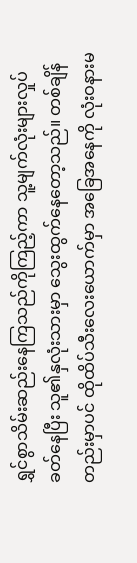ရွှင်စွာသိမ်းဆည်းနေကြသည်ကိုကြည့်ကာ သူ့မျက်လုံးများလှုပ်ခတ်နေပြီး သူ၏နှလုံးသားမှာ သွေးထွက်နေတော့သည်။ တစ်ချိန်တည်းမှာပင် ထိုထိပ်သီးလေးယောက်မှာ အခြေအနေကို လုံးဝနားမ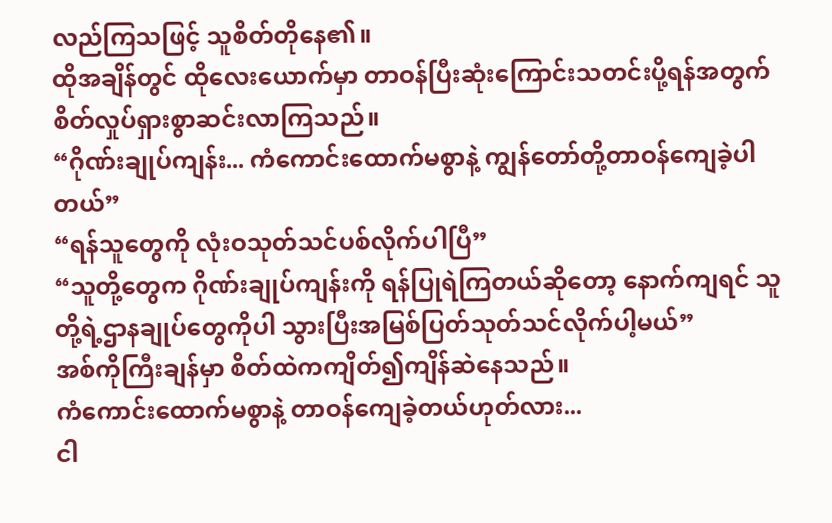လည်ကြသဖြင့် သူစိတ်တိုနေ၏။
ထိုအချိန်တွင် ထိုလေးယောက်မှာ တာဝန်ပြီးဆုံးကြောင်းသတင်းပို့ရန်အတွက် စိတ်လှုပ်ရှားစွာဆင်းလာကြသည်။
“ဂိုဏ်းချုပ်ကျန်း... ကံကောင်းထောက်မစွာနဲ့ ကျွန်တော်တို့တာဝန်ကျေခဲ့ပါတယ်”
“ရန်သူတွေကို လုံးဝသုတ်သင်ပစ်လိုက်ပါပြီ”
“သူတို့တွေက ဂိုဏ်းချုပ်ကျန်းကို ရန်ပြုရဲကြတယ်ဆိုတော့ နောက်ကျရင် သူတို့ရဲ့ဌာနချုပ်တွေကိုပါ သွားပြီးအမြစ်ပြတ်သုတ်သင်လိုက်ပါ့မယ်”
အစ်ကိုကြီးချန်မှာ စိတ်ထဲကကျိတ်၍ကျိန်ဆဲနေသည်။
ကံကောင်းထောက်မစွာနဲ့ တာဝန်ကျေခဲ့တယ်ဟုတ်လား...
ငါ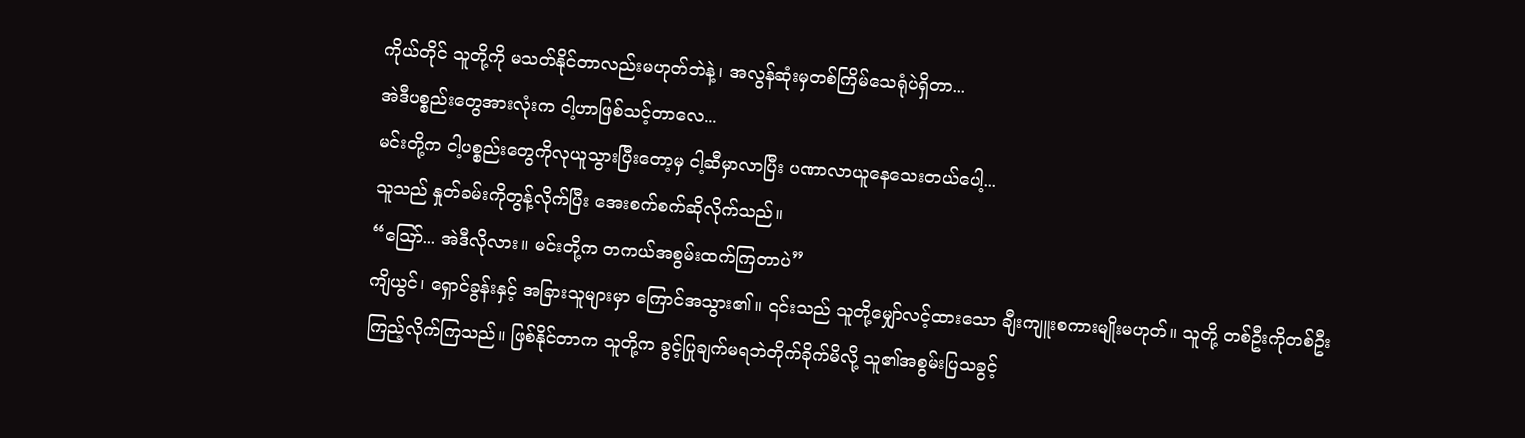ကိုယ်တိုင် သူတို့ကို မသတ်နိုင်တာလည်းမဟုတ်ဘဲနဲ့၊ အလွန်ဆုံးမှတစ်ကြိမ်သေရုံပဲရှိတာ...
အဲဒီပစ္စည်းတွေအားလုံးက ငါ့ဟာဖြစ်သင့်တာလေ...
မင်းတို့က ငါ့ပစ္စည်းတွေကိုလုယူသွားပြီးတော့မှ ငါ့ဆီမှာလာပြီး ပဏာလာယူနေသေးတယ်ပေါ့...
သူသည် နှုတ်ခမ်းကိုတွန့်လိုက်ပြီး အေးစက်စက်ဆိုလိုက်သည်။
“ဪ... အဲဒီလိုလား။ မင်းတို့က တကယ်အစွမ်းထက်ကြတာပဲ”
ကျိယွင်၊ ရှောင်ခွန်းနှင့် အခြားသူများမှာ ကြောင်အသွား၏။ ၎င်းသည် သူတို့မျှော်လင့်ထားသော ချီးကျူးစကားမျိုးမဟုတ်။ သူတို့ တစ်ဦးကိုတစ်ဦး ကြည့်လိုက်ကြသည်။ ဖြစ်နိုင်တာက သူတို့က ခွင့်ပြုချက်မရဘဲတိုက်ခိုက်မိလို့ သူ၏အစွမ်းပြသခွင့်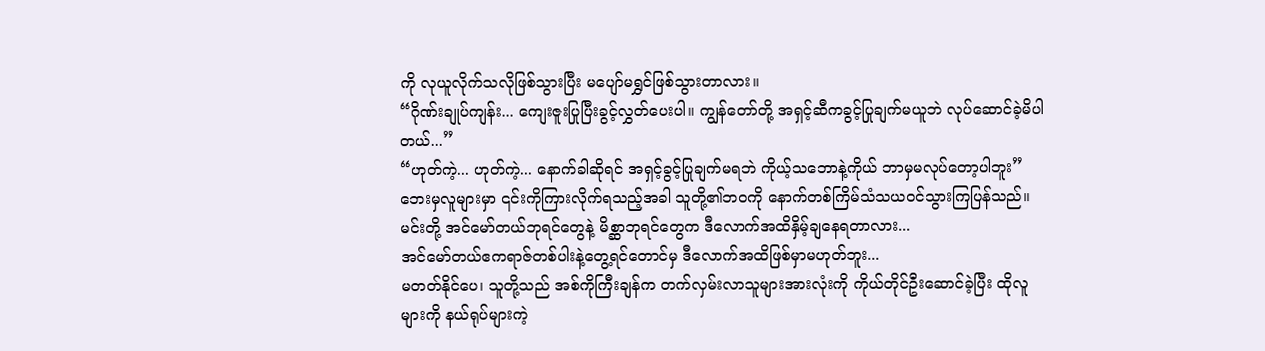ကို လုယူလိုက်သလိုဖြစ်သွားပြီး မပျော်မရွှင်ဖြစ်သွားတာလား။
“ဂိုဏ်းချုပ်ကျန်း... ကျေးဇူးပြုပြီးခွင့်လွှတ်ပေးပါ။ ကျွန်တော်တို့ အရှင့်ဆီကခွင့်ပြုချက်မယူဘဲ လုပ်ဆောင်ခဲ့မိပါတယ်...”
“ဟုတ်ကဲ့... ဟုတ်ကဲ့... နောက်ခါဆိုရင် အရှင့်ခွင့်ပြုချက်မရဘဲ ကိုယ့်သဘောနဲ့ကိုယ် ဘာမှမလုပ်တော့ပါဘူး”
ဘေးမှလူများမှာ ၎င်းကိုကြားလိုက်ရသည့်အခါ သူတို့၏ဘဝကို နောက်တစ်ကြိမ်သံသယဝင်သွားကြပြန်သည်။
မင်းတို့ အင်မော်တယ်ဘုရင်တွေနဲ့ မိစ္ဆာဘုရင်တွေက ဒီလောက်အထိနှိမ့်ချနေရတာလား...
အင်မော်တယ်ဧကရာဇ်တစ်ပါးနဲ့တွေ့ရင်တောင်မှ ဒီလောက်အထိဖြစ်မှာမဟုတ်ဘူး...
မတတ်နိုင်ပေ၊ သူတို့သည် အစ်ကိုကြီးချန်က တက်လှမ်းလာသူများအားလုံးကို ကိုယ်တိုင်ဦးဆောင်ခဲ့ပြီး ထိုလူများကို နယ်ရုပ်များကဲ့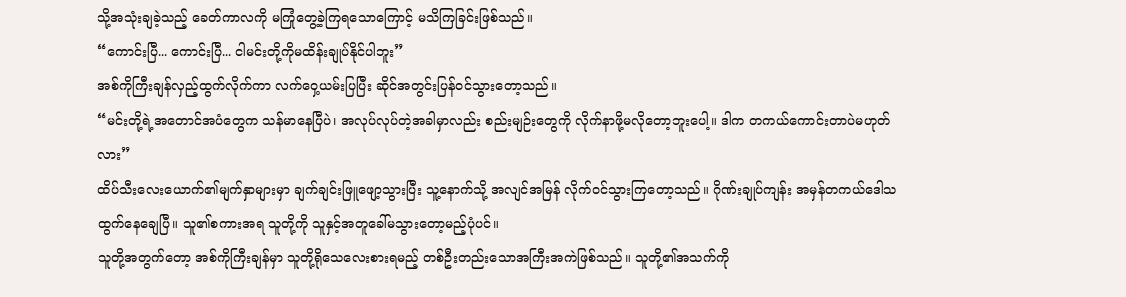သို့အသုံးချခဲ့သည့် ခေတ်ကာလကို မကြုံတွေ့ခဲ့ကြရသောကြောင့် မသိကြခြင်းဖြစ်သည်။
“ကောင်းပြီ... ကောင်းပြီ... ငါမင်းတို့ကိုမထိန်းချုပ်နိုင်ပါဘူး”
အစ်ကိုကြီးချန်လှည့်ထွက်လိုက်ကာ လက်ဝှေ့ယမ်းပြပြီး ဆိုင်အတွင်းပြန်ဝင်သွားတော့သည်။
“မင်းတို့ရဲ့အတောင်အပံတွေက သန်မာနေပြီပဲ၊ အလုပ်လုပ်တဲ့အခါမှာလည်း စည်းမျဉ်းတွေကို လိုက်နာဖို့မလိုတော့ဘူးပေါ့။ ဒါက တကယ်ကောင်းတာပဲမဟုတ်လား”
ထိပ်သီးလေးယောက်၏မျက်နှာများမှာ ချက်ချင်းဖြူဖျော့သွားပြီး သူ့နောက်သို့ အလျင်အမြန် လိုက်ဝင်သွားကြတော့သည်။ ဂိုဏ်းချုပ်ကျန်း အမှန်တကယ်ဒေါသထွက်နေချေပြီ။ သူ၏စကားအရ သူတို့ကို သူနှင့်အတူခေါ်မသွားတော့မည့်ပုံပင်။
သူတို့အတွက်တော့ အစ်ကိုကြီးချန်မှာ သူတို့ရိုသေလေးစားရမည့် တစ်ဦးတည်းသောအကြီးအကဲဖြစ်သည်။ သူတို့၏အသက်ကို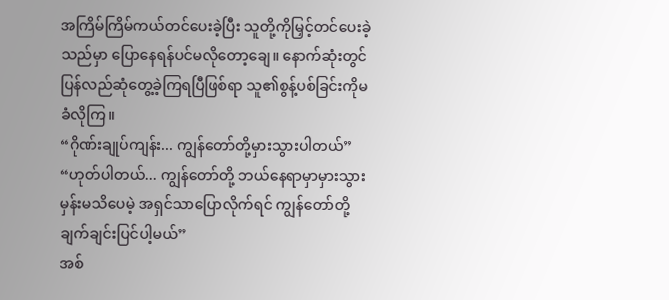အကြိမ်ကြိမ်ကယ်တင်ပေးခဲ့ပြီး သူတို့ကိုမြှင့်တင်ပေးခဲ့သည်မှာ ပြောနေရန်ပင်မလိုတော့ချေ။ နောက်ဆုံးတွင် ပြန်လည်ဆုံတွေ့ခဲ့ကြရပြီဖြစ်ရာ သူ၏စွန့်ပစ်ခြင်းကိုမခံလိုကြ။
“ဂိုဏ်းချုပ်ကျန်း... ကျွန်တော်တို့မှားသွားပါတယ်”
“ဟုတ်ပါတယ်... ကျွန်တော်တို့ ဘယ်နေရာမှာမှားသွားမှန်းမသိပေမဲ့ အရှင်သာပြောလိုက်ရင် ကျွန်တော်တို့ချက်ချင်းပြင်ပါ့မယ်”
အစ်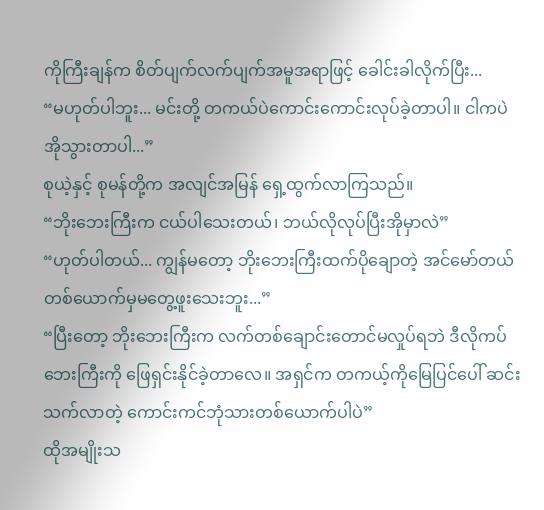ကိုကြီးချန်က စိတ်ပျက်လက်ပျက်အမူအရာဖြင့် ခေါင်းခါလိုက်ပြီး...
“မဟုတ်ပါဘူး... မင်းတို့ တကယ်ပဲကောင်းကောင်းလုပ်ခဲ့တာပါ။ ငါကပဲအိုသွားတာပါ...”
စုယဲ့နှင့် စုမန်တို့က အလျင်အမြန် ရှေ့ထွက်လာကြသည်။
“ဘိုးဘေးကြီးက ငယ်ပါသေးတယ်၊ ဘယ်လိုလုပ်ပြီးအိုမှာလဲ”
“ဟုတ်ပါတယ်... ကျွန်မတော့ ဘိုးဘေးကြီးထက်ပိုချောတဲ့ အင်မော်တယ်တစ်ယောက်မှမတွေ့ဖူးသေးဘူး...”
“ပြီးတော့ ဘိုးဘေးကြီးက လက်တစ်ချောင်းတောင်မလှုပ်ရဘဲ ဒီလိုကပ်ဘေးကြီးကို ဖြေရှင်းနိုင်ခဲ့တာလေ။ အရှင်က တကယ့်ကိုမြေပြင်ပေါ် ဆင်းသက်လာတဲ့ ကောင်းကင်ဘုံသားတစ်ယောက်ပါပဲ”
ထိုအမျိုးသ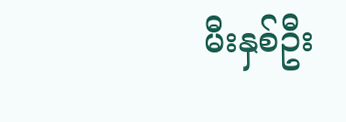မီးနှစ်ဦး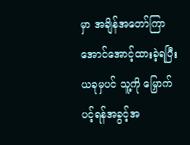မှာ အချိန်အတော်ကြာအောင်အောင့်ထားခဲ့ရပြီး ယခုမှပင် သူ့ကို မြှောက်ပင့်ရန်အခွင့်အ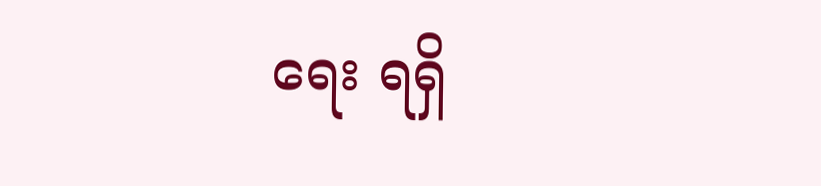ရေး ရရှိ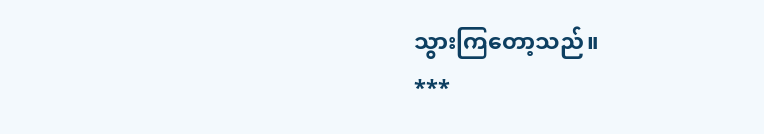သွားကြတော့သည်။
***